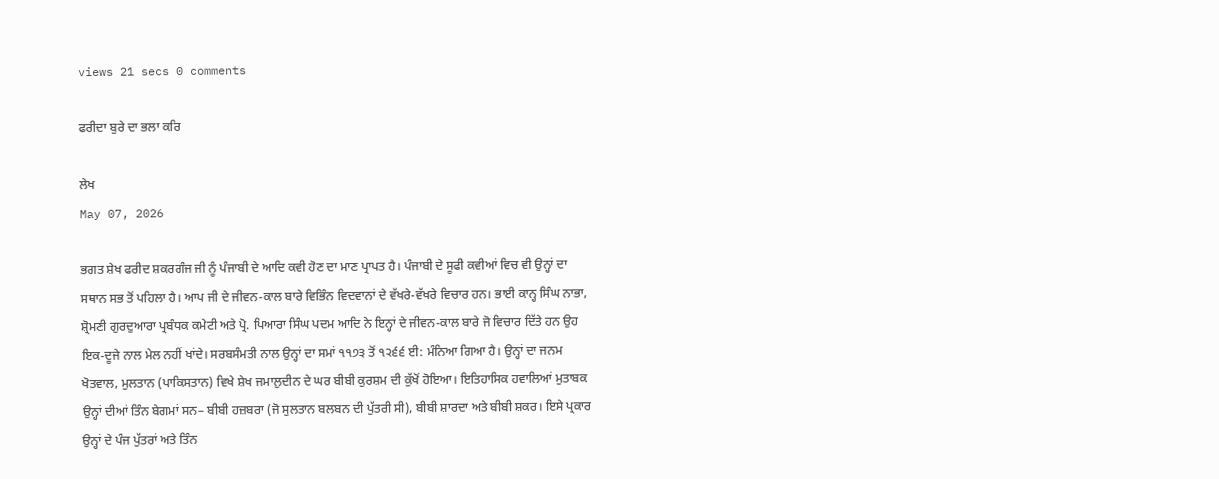views 21 secs 0 comments

ਫਰੀਦਾ ਬੁਰੇ ਦਾ ਭਲਾ ਕਰਿ

ਲੇਖ
May 07, 2026

ਭਗਤ ਸ਼ੇਖ ਫਰੀਦ ਸ਼ਕਰਗੰਜ ਜੀ ਨੂੰ ਪੰਜਾਬੀ ਦੇ ਆਦਿ ਕਵੀ ਹੋਣ ਦਾ ਮਾਣ ਪ੍ਰਾਪਤ ਹੈ। ਪੰਜਾਬੀ ਦੇ ਸੂਫੀ ਕਵੀਆਂ ਵਿਚ ਵੀ ਉਨ੍ਹਾਂ ਦਾ ਸਥਾਨ ਸਭ ਤੋਂ ਪਹਿਲਾ ਹੈ। ਆਪ ਜੀ ਦੇ ਜੀਵਨ-ਕਾਲ ਬਾਰੇ ਵਿਭਿੰਨ ਵਿਦਵਾਨਾਂ ਦੇ ਵੱਖਰੇ-ਵੱਖਰੇ ਵਿਚਾਰ ਹਨ। ਭਾਈ ਕਾਨ੍ਹ ਸਿੰਘ ਨਾਭਾ, ਸ਼੍ਰੋਮਣੀ ਗੁਰਦੁਆਰਾ ਪ੍ਰਬੰਧਕ ਕਮੇਟੀ ਅਤੇ ਪ੍ਰੋ. ਪਿਆਰਾ ਸਿੰਘ ਪਦਮ ਆਦਿ ਨੇ ਇਨ੍ਹਾਂ ਦੇ ਜੀਵਨ-ਕਾਲ ਬਾਰੇ ਜੋ ਵਿਚਾਰ ਦਿੱਤੇ ਹਨ ਉਹ ਇਕ-ਦੂਜੇ ਨਾਲ ਮੇਲ ਨਹੀਂ ਖਾਂਦੇ। ਸਰਬਸੰਮਤੀ ਨਾਲ ਉਨ੍ਹਾਂ ਦਾ ਸਮਾਂ ੧੧੭੩ ਤੋਂ ੧੨੬੬ ਈ: ਮੰਨਿਆ ਗਿਆ ਹੈ। ਉਨ੍ਹਾਂ ਦਾ ਜਨਮ ਖੋਤਵਾਲ, ਮੁਲਤਾਨ (ਪਾਕਿਸਤਾਨ) ਵਿਖੇ ਸ਼ੇਖ ਜਮਾਲੁਦੀਨ ਦੇ ਘਰ ਬੀਬੀ ਕੁਰਸ਼ਮ ਦੀ ਕੁੱਖੋਂ ਹੋਇਆ। ਇਤਿਹਾਸਿਕ ਹਵਾਲਿਆਂ ਮੁਤਾਬਕ ਉਨ੍ਹਾਂ ਦੀਆਂ ਤਿੰਨ ਬੇਗਮਾਂ ਸਨ– ਬੀਬੀ ਹਜ਼ਬਰਾ (ਜੋ ਸੁਲਤਾਨ ਬਲਬਨ ਦੀ ਪੁੱਤਰੀ ਸੀ), ਬੀਬੀ ਸ਼ਾਰਦਾ ਅਤੇ ਬੀਬੀ ਸ਼ਕਰ। ਇਸੇ ਪ੍ਰਕਾਰ ਉਨ੍ਹਾਂ ਦੇ ਪੰਜ ਪੁੱਤਰਾਂ ਅਤੇ ਤਿੰਨ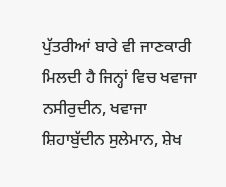ਪੁੱਤਰੀਆਂ ਬਾਰੇ ਵੀ ਜਾਣਕਾਰੀ ਮਿਲਦੀ ਹੈ ਜਿਨ੍ਹਾਂ ਵਿਚ ਖਵਾਜਾ ਨਸੀਰੁਦੀਨ, ਖਵਾਜਾ ਸ਼ਿਹਾਬੁੱਦੀਨ ਸੁਲੇਮਾਨ, ਸ਼ੇਖ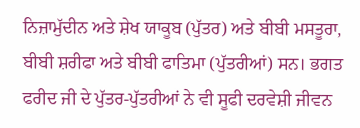ਨਿਜ਼ਾਮੁੱਦੀਨ ਅਤੇ ਸ਼ੇਖ ਯਾਕੂਬ (ਪੁੱਤਰ) ਅਤੇ ਬੀਬੀ ਮਸਤੂਰਾ, ਬੀਬੀ ਸ਼ਰੀਫਾ ਅਤੇ ਬੀਬੀ ਫਾਤਿਮਾ (ਪੁੱਤਰੀਆਂ) ਸਨ। ਭਗਤ ਫਰੀਦ ਜੀ ਦੇ ਪੁੱਤਰ-ਪੁੱਤਰੀਆਂ ਨੇ ਵੀ ਸੂਫੀ ਦਰਵੇਸ਼ੀ ਜੀਵਨ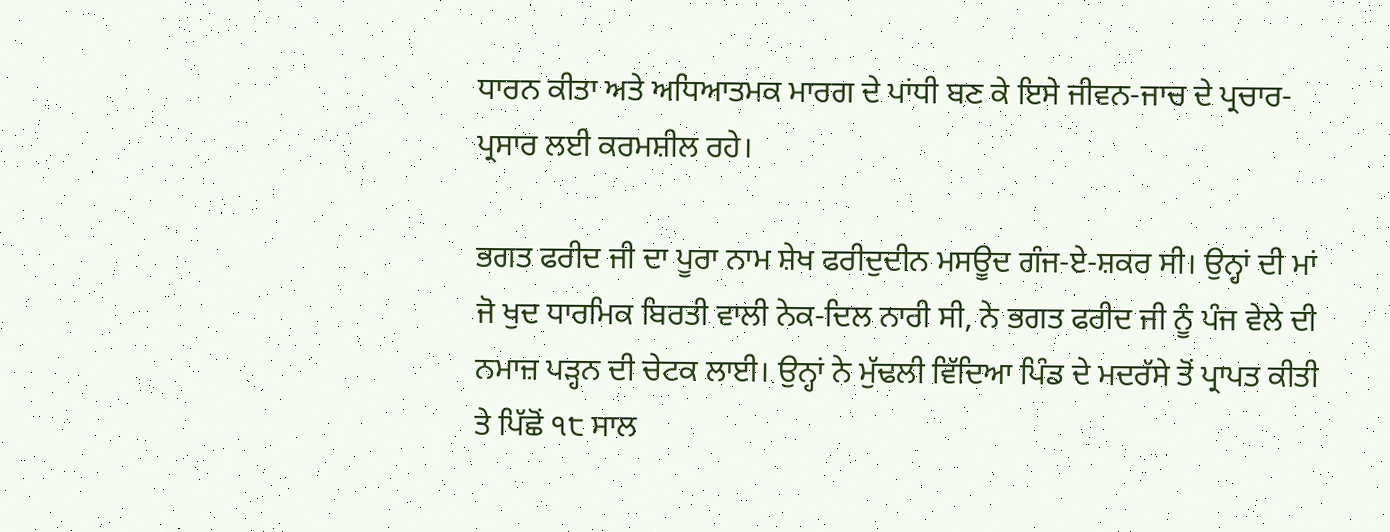ਧਾਰਨ ਕੀਤਾ ਅਤੇ ਅਧਿਆਤਮਕ ਮਾਰਗ ਦੇ ਪਾਂਧੀ ਬਣ ਕੇ ਇਸੇ ਜੀਵਨ-ਜਾਚ ਦੇ ਪ੍ਰਚਾਰ-ਪ੍ਰਸਾਰ ਲਈ ਕਰਮਸ਼ੀਲ ਰਹੇ।

ਭਗਤ ਫਰੀਦ ਜੀ ਦਾ ਪੂਰਾ ਨਾਮ ਸ਼ੇਖ ਫਰੀਦੁਦੀਨ ਮਸਊਦ ਗੰਜ-ਏ-ਸ਼ਕਰ ਸੀ। ਉਨ੍ਹਾਂ ਦੀ ਮਾਂ ਜੋ ਖੁਦ ਧਾਰਮਿਕ ਬਿਰਤੀ ਵਾਲੀ ਨੇਕ-ਦਿਲ ਨਾਰੀ ਸੀ, ਨੇ ਭਗਤ ਫਰੀਦ ਜੀ ਨੂੰ ਪੰਜ ਵੇਲੇ ਦੀ ਨਮਾਜ਼ ਪੜ੍ਹਨ ਦੀ ਚੇਟਕ ਲਾਈ। ਉਨ੍ਹਾਂ ਨੇ ਮੁੱਢਲੀ ਵਿੱਦਿਆ ਪਿੰਡ ਦੇ ਮਦਰੱਸੇ ਤੋਂ ਪ੍ਰਾਪਤ ਕੀਤੀ ਤੇ ਪਿੱਛੋਂ ੧੮ ਸਾਲ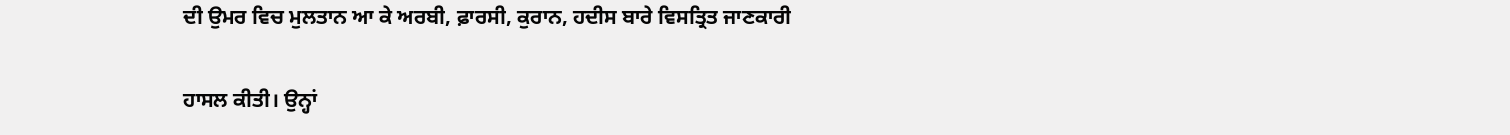ਦੀ ਉਮਰ ਵਿਚ ਮੁਲਤਾਨ ਆ ਕੇ ਅਰਬੀ, ਫ਼ਾਰਸੀ, ਕੁਰਾਨ, ਹਦੀਸ ਬਾਰੇ ਵਿਸਤ੍ਰਿਤ ਜਾਣਕਾਰੀ

ਹਾਸਲ ਕੀਤੀ। ਉਨ੍ਹਾਂ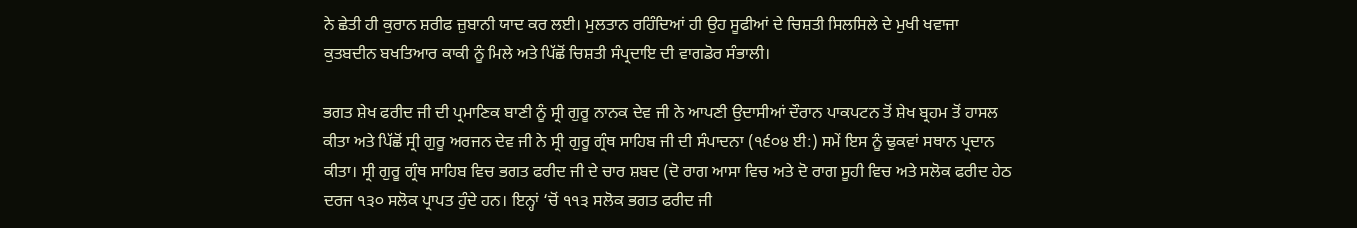ਨੇ ਛੇਤੀ ਹੀ ਕੁਰਾਨ ਸ਼ਰੀਫ ਜ਼ੁਬਾਨੀ ਯਾਦ ਕਰ ਲਈ। ਮੁਲਤਾਨ ਰਹਿੰਦਿਆਂ ਹੀ ਉਹ ਸੂਫੀਆਂ ਦੇ ਚਿਸ਼ਤੀ ਸਿਲਸਿਲੇ ਦੇ ਮੁਖੀ ਖਵਾਜਾ
ਕੁਤਬਦੀਨ ਬਖਤਿਆਰ ਕਾਕੀ ਨੂੰ ਮਿਲੇ ਅਤੇ ਪਿੱਛੋਂ ਚਿਸ਼ਤੀ ਸੰਪ੍ਰਦਾਇ ਦੀ ਵਾਗਡੋਰ ਸੰਭਾਲੀ।

ਭਗਤ ਸ਼ੇਖ ਫਰੀਦ ਜੀ ਦੀ ਪ੍ਰਮਾਣਿਕ ਬਾਣੀ ਨੂੰ ਸ੍ਰੀ ਗੁਰੂ ਨਾਨਕ ਦੇਵ ਜੀ ਨੇ ਆਪਣੀ ਉਦਾਸੀਆਂ ਦੌਰਾਨ ਪਾਕਪਟਨ ਤੋਂ ਸ਼ੇਖ ਬ੍ਰਹਮ ਤੋਂ ਹਾਸਲ ਕੀਤਾ ਅਤੇ ਪਿੱਛੋਂ ਸ੍ਰੀ ਗੁਰੂ ਅਰਜਨ ਦੇਵ ਜੀ ਨੇ ਸ੍ਰੀ ਗੁਰੂ ਗ੍ਰੰਥ ਸਾਹਿਬ ਜੀ ਦੀ ਸੰਪਾਦਨਾ (੧੬੦੪ ਈ:) ਸਮੇਂ ਇਸ ਨੂੰ ਢੁਕਵਾਂ ਸਥਾਨ ਪ੍ਰਦਾਨ ਕੀਤਾ। ਸ੍ਰੀ ਗੁਰੂ ਗ੍ਰੰਥ ਸਾਹਿਬ ਵਿਚ ਭਗਤ ਫਰੀਦ ਜੀ ਦੇ ਚਾਰ ਸ਼ਬਦ (ਦੋ ਰਾਗ ਆਸਾ ਵਿਚ ਅਤੇ ਦੋ ਰਾਗ ਸੂਹੀ ਵਿਚ ਅਤੇ ਸਲੋਕ ਫਰੀਦ ਹੇਠ ਦਰਜ ੧੩੦ ਸਲੋਕ ਪ੍ਰਾਪਤ ਹੁੰਦੇ ਹਨ। ਇਨ੍ਹਾਂ ‘ਚੋਂ ੧੧੩ ਸਲੋਕ ਭਗਤ ਫਰੀਦ ਜੀ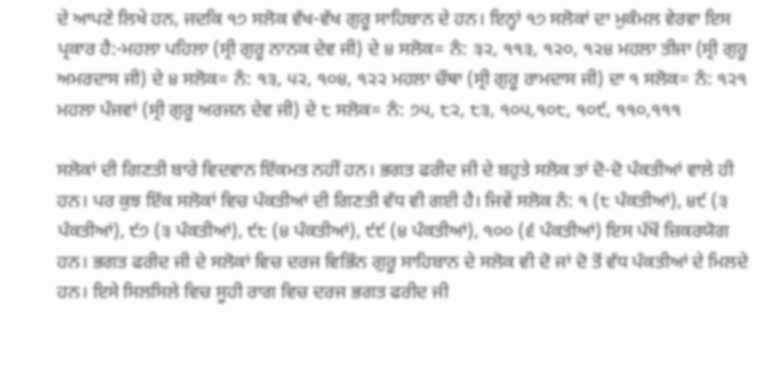ਦੇ ਆਪਣੇ ਲਿਖੇ ਹਨ, ਜਦਕਿ ੧੭ ਸਲੋਕ ਵੱਖ-ਵੱਖ ਗੁਰੂ ਸਾਹਿਬਾਨ ਦੇ ਹਨ। ਇਨ੍ਹਾਂ ੧੭ ਸਲੋਕਾਂ ਦਾ ਮੁਕੰਮਲ ਵੇਰਵਾ ਇਸ ਪ੍ਰਕਾਰ ਹੈ:-ਮਹਲਾ ਪਹਿਲਾ (ਸ੍ਰੀ ਗੁਰੂ ਨਾਨਕ ਦੇਵ ਜੀ) ਦੇ ੪ ਸਲੋਕ= ਨੰ: ੩੨, ੧੧੩, ੧੨੦, ੧੨੪ ਮਹਲਾ ਤੀਜਾ (ਸ੍ਰੀ ਗੁਰੂ ਅਮਰਦਾਸ ਜੀ) ਦੇ ੪ ਸਲੋਕ= ਨੰ: ੧੩, ੫੨, ੧੦੪, ੧੨੨ ਮਹਲਾ ਚੌਥਾ (ਸ੍ਰੀ ਗੁਰੂ ਰਾਮਦਾਸ ਜੀ) ਦਾ ੧ ਸਲੋਕ= ਨੰ: ੧੨੧ ਮਹਲਾ ਪੰਜਵਾਂ (ਸ੍ਰੀ ਗੁਰੂ ਅਰਜਨ ਦੇਵ ਜੀ) ਦੇ ੮ ਸਲੋਕ= ਨੰ: ੭੫, ੮੨, ੮੩, ੧੦੫,੧੦੮, ੧੦੯, ੧੧੦,੧੧੧

ਸਲੋਕਾਂ ਦੀ ਗਿਣਤੀ ਬਾਰੇ ਵਿਦਵਾਨ ਇੱਕਮਤ ਨਹੀਂ ਹਨ। ਭਗਤ ਫਰੀਦ ਜੀ ਦੇ ਬਹੁਤੇ ਸਲੋਕ ਤਾਂ ਦੋ-ਦੋ ਪੰਕਤੀਆਂ ਵਾਲੇ ਹੀ ਹਨ। ਪਰ ਕੁਝ ਇੱਕ ਸਲੋਕਾਂ ਵਿਚ ਪੰਕਤੀਆਂ ਦੀ ਗਿਣਤੀ ਵੱਧ ਵੀ ਗਈ ਹੈ। ਜਿਵੇਂ ਸਲੋਕ ਨੰ: ੧ (੮ ਪੰਕਤੀਆਂ), ੪੯ (੩ ਪੰਕਤੀਆਂ), ੯੭ (੩ ਪੰਕਤੀਆਂ), ੯੮ (੪ ਪੰਕਤੀਆਂ), ੯੯ (੪ ਪੰਕਤੀਆਂ), ੧੦੦ (੬ ਪੰਕਤੀਆਂ) ਇਸ ਪੱਖੋਂ ਜ਼ਿਕਰਯੋਗ ਹਨ। ਭਗਤ ਫਰੀਦ ਜੀ ਦੇ ਸਲੋਕਾਂ ਵਿਚ ਦਰਜ ਵਿਭਿੰਨ ਗੁਰੂ ਸਾਹਿਬਾਨ ਦੇ ਸਲੋਕ ਵੀ ਦੋ ਜਾਂ ਦੋ ਤੋਂ ਵੱਧ ਪੰਕਤੀਆਂ ਦੇ ਮਿਲਦੇ ਹਨ। ਇਸੇ ਸਿਲਸਿਲੇ ਵਿਚ ਸੂਹੀ ਰਾਗ ਵਿਚ ਦਰਜ ਭਗਤ ਫਰੀਦ ਜੀ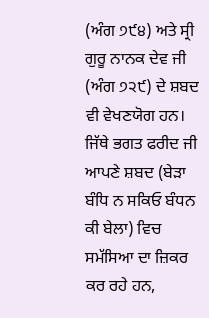(ਅੰਗ ੭੯੪) ਅਤੇ ਸ੍ਰੀ ਗੁਰੂ ਨਾਨਕ ਦੇਵ ਜੀ (ਅੰਗ ੭੨੯) ਦੇ ਸ਼ਬਦ ਵੀ ਵੇਖਣਯੋਗ ਹਨ। ਜਿੱਥੇ ਭਗਤ ਫਰੀਦ ਜੀ ਆਪਣੇ ਸ਼ਬਦ (ਬੇੜਾ ਬੰਧਿ ਨ ਸਕਿਓ ਬੰਧਨ ਕੀ ਬੇਲਾ) ਵਿਚ ਸਮੱਸਿਆ ਦਾ ਜ਼ਿਕਰ ਕਰ ਰਹੇ ਹਨ,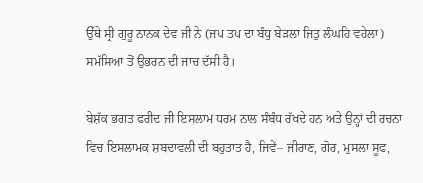ਉੱਥੇ ਸ੍ਰੀ ਗੁਰੂ ਨਾਨਕ ਦੇਵ ਜੀ ਨੇ (ਜਪ ਤਪ ਦਾ ਬੰਧੁ ਬੇੜਲਾ ਜਿਤੁ ਲੰਘਹਿ ਵਹੇਲਾ) ਸਮੱਸਿਆ ਤੋਂ ਉਭਰਨ ਦੀ ਜਾਚ ਦੱਸੀ ਹੈ।

ਬੇਸ਼ੱਕ ਭਗਤ ਫਰੀਦ ਜੀ ਇਸਲਾਮ ਧਰਮ ਨਾਲ ਸੰਬੰਧ ਰੱਖਦੇ ਹਨ ਅਤੇ ਉਨ੍ਹਾਂ ਦੀ ਰਚਨਾ ਵਿਚ ਇਸਲਾਮਕ ਸ਼ਬਦਾਵਲੀ ਦੀ ਬਹੁਤਾਤ ਹੈ, ਜਿਵੇਂ– ਜੀਰਾਣ, ਗੋਰ, ਮੁਸਲਾ ਸੂਫ,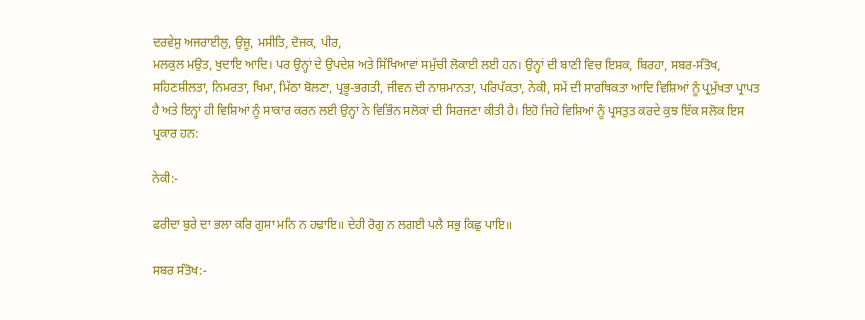ਦਰਵੇਸੁ ਅਜਰਾਈਲੁ, ਉਜੂ, ਮਸੀਤਿ, ਦੋਜਕ, ਪੀਰ,
ਮਲਕੁਲ ਮਉਤ, ਖੁਦਾਇ ਆਦਿ। ਪਰ ਉਨ੍ਹਾਂ ਦੇ ਉਪਦੇਸ਼ ਅਤੇ ਸਿੱਖਿਆਵਾਂ ਸਮੁੱਚੀ ਲੋਕਾਈ ਲਈ ਹਨ। ਉਨ੍ਹਾਂ ਦੀ ਬਾਣੀ ਵਿਚ ਇਸ਼ਕ, ਬਿਰਹਾ, ਸਬਰ-ਸੰਤੋਖ, ਸਹਿਣਸ਼ੀਲਤਾ, ਨਿਮਰਤਾ, ਖਿਮਾ, ਮਿੱਠਾ ਬੋਲਣਾ, ਪ੍ਰਭੂ-ਭਗਤੀ, ਜੀਵਨ ਦੀ ਨਾਸ਼ਮਾਨਤਾ, ਪਰਿਪੱਕਤਾ, ਨੇਕੀ, ਸਮੇਂ ਦੀ ਸਾਰਥਿਕਤਾ ਆਦਿ ਵਿਸ਼ਿਆਂ ਨੂੰ ਪ੍ਰਮੁੱਖਤਾ ਪ੍ਰਾਪਤ ਹੈ ਅਤੇ ਇਨ੍ਹਾਂ ਹੀ ਵਿਸ਼ਿਆਂ ਨੂੰ ਸਾਕਾਰ ਕਰਨ ਲਈ ਉਨ੍ਹਾਂ ਨੇ ਵਿਭਿੰਨ ਸਲੋਕਾਂ ਦੀ ਸਿਰਜਣਾ ਕੀਤੀ ਹੈ। ਇਹੋ ਜਿਹੇ ਵਿਸ਼ਿਆਂ ਨੂੰ ਪ੍ਰਸਤੁਤ ਕਰਦੇ ਕੁਝ ਇੱਕ ਸਲੋਕ ਇਸ ਪ੍ਰਕਾਰ ਹਨ:

ਨੇਕੀ:-

ਫਰੀਦਾ ਬੁਰੇ ਦਾ ਭਲਾ ਕਰਿ ਗੁਸਾ ਮਨਿ ਨ ਹਢਾਇ॥ ਦੇਹੀ ਰੋਗੁ ਨ ਲਗਈ ਪਲੈ ਸਭੁ ਕਿਛੁ ਪਾਇ॥

ਸਬਰ ਸੰਤੋਖ:-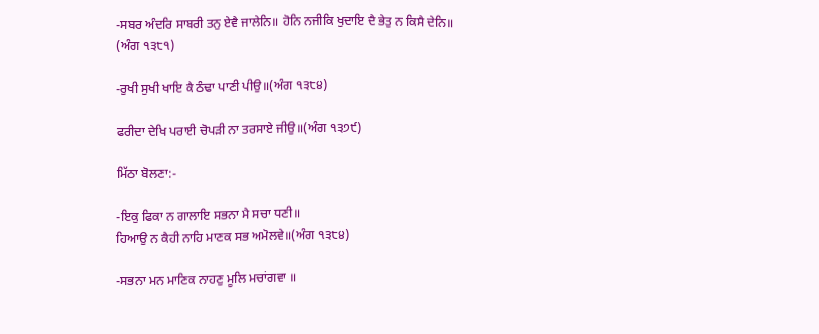-ਸਬਰ ਅੰਦਰਿ ਸਾਬਰੀ ਤਨੁ ਏਵੈ ਜਾਲੇਨਿ॥ ਹੋਨਿ ਨਜੀਕਿ ਖੁਦਾਇ ਦੈ ਭੇਤੁ ਨ ਕਿਸੈ ਦੇਨਿ॥
(ਅੰਗ ੧੩੮੧)

-ਰੁਖੀ ਸੁਖੀ ਖਾਇ ਕੈ ਠੰਢਾ ਪਾਣੀ ਪੀਉ॥(ਅੰਗ ੧੩੮੪)

ਫਰੀਦਾ ਦੇਖਿ ਪਰਾਈ ਚੋਪੜੀ ਨਾ ਤਰਸਾਏ ਜੀਉ॥(ਅੰਗ ੧੩੭੯)

ਮਿੱਠਾ ਬੋਲਣਾ:-

-ਇਕੁ ਫਿਕਾ ਨ ਗਾਲਾਇ ਸਭਨਾ ਮੈ ਸਚਾ ਧਣੀ॥
ਹਿਆਉ ਨ ਕੈਹੀ ਨਾਹਿ ਮਾਣਕ ਸਭ ਅਮੋਲਵੇ॥(ਅੰਗ ੧੩੮੪)

-ਸਭਨਾ ਮਨ ਮਾਣਿਕ ਨਾਹਣੁ ਮੂਲਿ ਮਚਾਂਗਵਾ ॥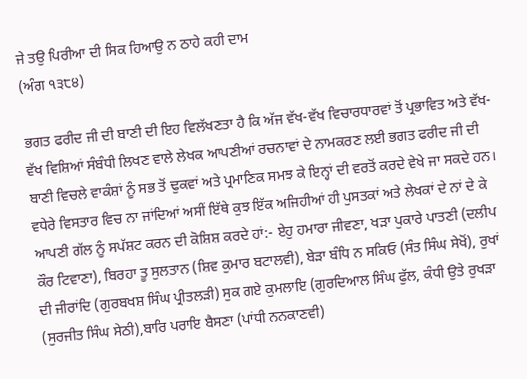ਜੇ ਤਉ ਪਿਰੀਆ ਦੀ ਸਿਕ ਹਿਆਉ ਨ ਠਾਹੇ ਕਹੀ ਦਾਮ
(ਅੰਗ ੧੩੮੪)

ਭਗਤ ਫਰੀਦ ਜੀ ਦੀ ਬਾਣੀ ਦੀ ਇਹ ਵਿਲੱਖਣਤਾ ਹੈ ਕਿ ਅੱਜ ਵੱਖ-ਵੱਖ ਵਿਚਾਰਧਾਰਵਾਂ ਤੋਂ ਪ੍ਰਭਾਵਿਤ ਅਤੇ ਵੱਖ-ਵੱਖ ਵਿਸ਼ਿਆਂ ਸੰਬੰਧੀ ਲਿਖਣ ਵਾਲੇ ਲੇਖਕ ਆਪਣੀਆਂ ਰਚਨਾਵਾਂ ਦੇ ਨਾਮਕਰਣ ਲਈ ਭਗਤ ਫਰੀਦ ਜੀ ਦੀ ਬਾਣੀ ਵਿਚਲੇ ਵਾਕੰਸ਼ਾਂ ਨੂੰ ਸਭ ਤੋਂ ਢੁਕਵਾਂ ਅਤੇ ਪ੍ਰਮਾਣਿਕ ਸਮਝ ਕੇ ਇਨ੍ਹਾਂ ਦੀ ਵਰਤੋਂ ਕਰਦੇ ਵੇਖੇ ਜਾ ਸਕਦੇ ਹਨ। ਵਧੇਰੇ ਵਿਸਤਾਰ ਵਿਚ ਨਾ ਜਾਂਦਿਆਂ ਅਸੀਂ ਇੱਥੇ ਕੁਝ ਇੱਕ ਅਜਿਹੀਆਂ ਹੀ ਪੁਸਤਕਾਂ ਅਤੇ ਲੇਖਕਾਂ ਦੇ ਨਾਂ ਦੇ ਕੇ ਆਪਣੀ ਗੱਲ ਨੂੰ ਸਪੱਸ਼ਟ ਕਰਨ ਦੀ ਕੋਸ਼ਿਸ਼ ਕਰਦੇ ਹਾਂ:- ਏਹੁ ਹਮਾਰਾ ਜੀਵਣਾ, ਖੜਾ ਪੁਕਾਰੇ ਪਾਤਣੀ (ਦਲੀਪ ਕੌਰ ਟਿਵਾਣਾ), ਬਿਰਹਾ ਤੂ ਸੁਲਤਾਨ (ਸ਼ਿਵ ਕੁਮਾਰ ਬਟਾਲਵੀ), ਬੇੜਾ ਬੰਧਿ ਨ ਸਕਿਓ (ਸੰਤ ਸਿੰਘ ਸੇਖੋਂ), ਰੁਖਾਂ ਦੀ ਜੀਰਾਂਦਿ (ਗੁਰਬਖਸ਼ ਸਿੰਘ ਪ੍ਰੀਤਲੜੀ) ਸੁਕ ਗਏ ਕੁਮਲਾਇ (ਗੁਰਦਿਆਲ ਸਿੰਘ ਫੁੱਲ, ਕੰਧੀ ਉਤੇ ਰੁਖੜਾ (ਸੁਰਜੀਤ ਸਿੰਘ ਸੇਠੀ),ਬਾਰਿ ਪਰਾਇ ਬੈਸਣਾ (ਪਾਂਧੀ ਨਨਕਾਣਵੀ)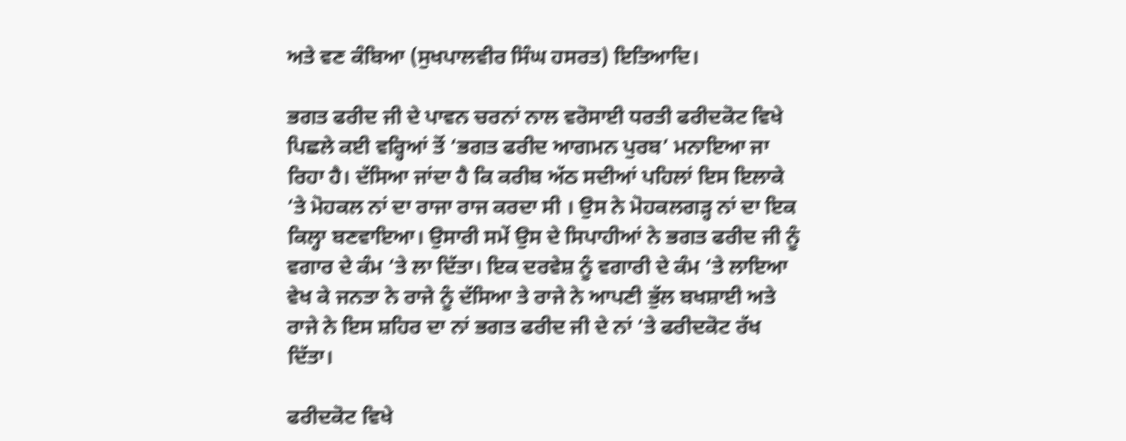ਅਤੇ ਵਣ ਕੰਬਿਆ (ਸੁਖਪਾਲਵੀਰ ਸਿੰਘ ਹਸਰਤ) ਇਤਿਆਦਿ।

ਭਗਤ ਫਰੀਦ ਜੀ ਦੇ ਪਾਵਨ ਚਰਨਾਂ ਨਾਲ ਵਰੋਸਾਈ ਧਰਤੀ ਫਰੀਦਕੋਟ ਵਿਖੇ ਪਿਛਲੇ ਕਈ ਵਰ੍ਹਿਆਂ ਤੋਂ ‘ਭਗਤ ਫਰੀਦ ਆਗਮਨ ਪੁਰਬ’ ਮਨਾਇਆ ਜਾ ਰਿਹਾ ਹੈ। ਦੱਸਿਆ ਜਾਂਦਾ ਹੈ ਕਿ ਕਰੀਬ ਅੱਠ ਸਦੀਆਂ ਪਹਿਲਾਂ ਇਸ ਇਲਾਕੇ ‘ਤੇ ਮੋਹਕਲ ਨਾਂ ਦਾ ਰਾਜਾ ਰਾਜ ਕਰਦਾ ਸੀ । ਉਸ ਨੇ ਮੋਹਕਲਗੜ੍ਹ ਨਾਂ ਦਾ ਇਕ ਕਿਲ੍ਹਾ ਬਣਵਾਇਆ। ਉਸਾਰੀ ਸਮੇਂ ਉਸ ਦੇ ਸਿਪਾਹੀਆਂ ਨੇ ਭਗਤ ਫਰੀਦ ਜੀ ਨੂੰ ਵਗਾਰ ਦੇ ਕੰਮ ‘ਤੇ ਲਾ ਦਿੱਤਾ। ਇਕ ਦਰਵੇਸ਼ ਨੂੰ ਵਗਾਰੀ ਦੇ ਕੰਮ ‘ਤੇ ਲਾਇਆ ਵੇਖ ਕੇ ਜਨਤਾ ਨੇ ਰਾਜੇ ਨੂੰ ਦੱਸਿਆ ਤੇ ਰਾਜੇ ਨੇ ਆਪਣੀ ਭੁੱਲ ਬਖਸ਼ਾਈ ਅਤੇ ਰਾਜੇ ਨੇ ਇਸ ਸ਼ਹਿਰ ਦਾ ਨਾਂ ਭਗਤ ਫਰੀਦ ਜੀ ਦੇ ਨਾਂ ‘ਤੇ ਫਰੀਦਕੋਟ ਰੱਖ ਦਿੱਤਾ।

ਫਰੀਦਕੋਟ ਵਿਖੇ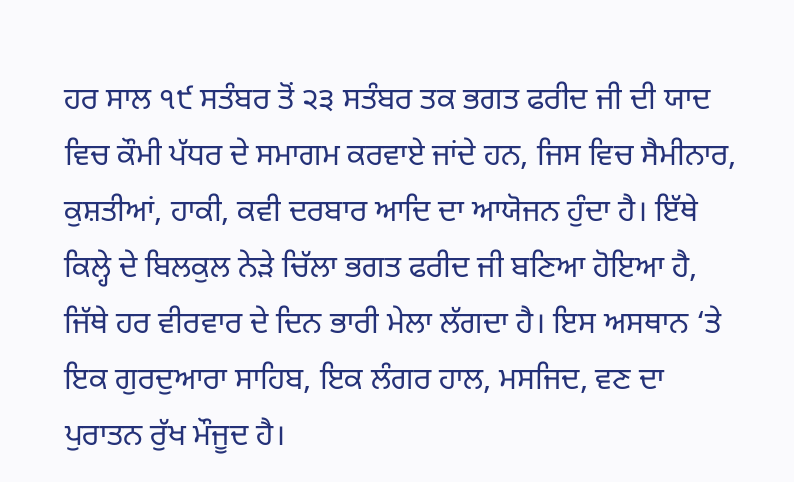ਹਰ ਸਾਲ ੧੯ ਸਤੰਬਰ ਤੋਂ ੨੩ ਸਤੰਬਰ ਤਕ ਭਗਤ ਫਰੀਦ ਜੀ ਦੀ ਯਾਦ ਵਿਚ ਕੌਮੀ ਪੱਧਰ ਦੇ ਸਮਾਗਮ ਕਰਵਾਏ ਜਾਂਦੇ ਹਨ, ਜਿਸ ਵਿਚ ਸੈਮੀਨਾਰ, ਕੁਸ਼ਤੀਆਂ, ਹਾਕੀ, ਕਵੀ ਦਰਬਾਰ ਆਦਿ ਦਾ ਆਯੋਜਨ ਹੁੰਦਾ ਹੈ। ਇੱਥੇ ਕਿਲ੍ਹੇ ਦੇ ਬਿਲਕੁਲ ਨੇੜੇ ਚਿੱਲਾ ਭਗਤ ਫਰੀਦ ਜੀ ਬਣਿਆ ਹੋਇਆ ਹੈ, ਜਿੱਥੇ ਹਰ ਵੀਰਵਾਰ ਦੇ ਦਿਨ ਭਾਰੀ ਮੇਲਾ ਲੱਗਦਾ ਹੈ। ਇਸ ਅਸਥਾਨ ‘ਤੇ ਇਕ ਗੁਰਦੁਆਰਾ ਸਾਹਿਬ, ਇਕ ਲੰਗਰ ਹਾਲ, ਮਸਜਿਦ, ਵਣ ਦਾ ਪੁਰਾਤਨ ਰੁੱਖ ਮੌਜੂਦ ਹੈ।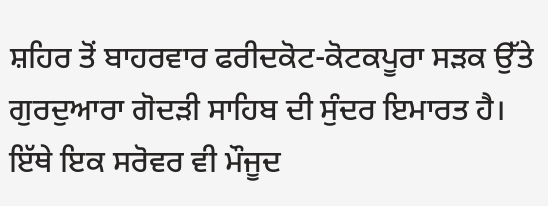ਸ਼ਹਿਰ ਤੋਂ ਬਾਹਰਵਾਰ ਫਰੀਦਕੋਟ-ਕੋਟਕਪੂਰਾ ਸੜਕ ਉੱਤੇ ਗੁਰਦੁਆਰਾ ਗੋਦੜੀ ਸਾਹਿਬ ਦੀ ਸੁੰਦਰ ਇਮਾਰਤ ਹੈ। ਇੱਥੇ ਇਕ ਸਰੋਵਰ ਵੀ ਮੌਜੂਦ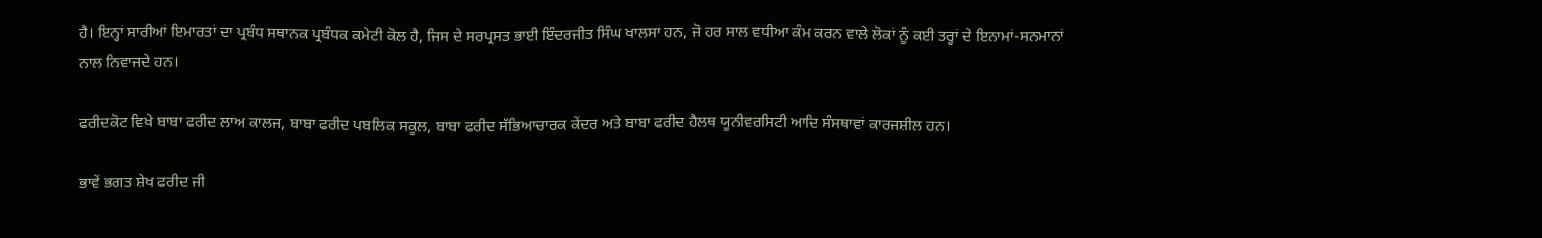ਹੈ। ਇਨ੍ਹਾਂ ਸਾਰੀਆਂ ਇਮਾਰਤਾਂ ਦਾ ਪ੍ਰਬੰਧ ਸਥਾਨਕ ਪ੍ਰਬੰਧਕ ਕਮੇਟੀ ਕੋਲ ਹੈ, ਜਿਸ ਦੇ ਸਰਪ੍ਰਸਤ ਭਾਈ ਇੰਦਰਜੀਤ ਸਿੰਘ ਖਾਲਸਾ ਹਨ, ਜੋ ਹਰ ਸਾਲ ਵਧੀਆ ਕੰਮ ਕਰਨ ਵਾਲੇ ਲੋਕਾਂ ਨੂੰ ਕਈ ਤਰ੍ਹਾਂ ਦੇ ਇਨਾਮਾਂ-ਸਨਮਾਨਾਂ ਨਾਲ ਨਿਵਾਜਦੇ ਹਨ।

ਫਰੀਦਕੋਟ ਵਿਖੇ ਬਾਬਾ ਫਰੀਦ ਲਾਅ ਕਾਲਜ, ਬਾਬਾ ਫਰੀਦ ਪਬਲਿਕ ਸਕੂਲ, ਬਾਬਾ ਫਰੀਦ ਸੱਭਿਆਚਾਰਕ ਕੇਂਦਰ ਅਤੇ ਬਾਬਾ ਫਰੀਦ ਹੈਲਥ ਯੂਨੀਵਰਸਿਟੀ ਆਦਿ ਸੰਸਥਾਵਾਂ ਕਾਰਜਸ਼ੀਲ ਹਨ।

ਭਾਵੇਂ ਭਗਤ ਸ਼ੇਖ ਫਰੀਦ ਜੀ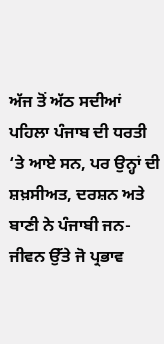ਅੱਜ ਤੋਂ ਅੱਠ ਸਦੀਆਂ ਪਹਿਲਾ ਪੰਜਾਬ ਦੀ ਧਰਤੀ ‘ਤੇ ਆਏ ਸਨ, ਪਰ ਉਨ੍ਹਾਂ ਦੀ ਸ਼ਖ਼ਸੀਅਤ, ਦਰਸ਼ਨ ਅਤੇ ਬਾਣੀ ਨੇ ਪੰਜਾਬੀ ਜਨ-ਜੀਵਨ ਉੱਤੇ ਜੋ ਪ੍ਰਭਾਵ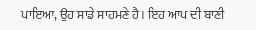ਪਾਇਆ, ਉਹ ਸਾਡੇ ਸਾਹਮਣੇ ਹੈ। ਇਹ ਆਪ ਦੀ ਬਾਣੀ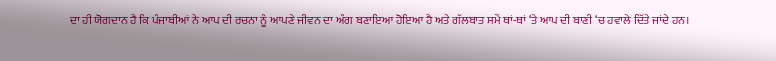ਦਾ ਹੀ ਯੋਗਦਾਨ ਹੈ ਕਿ ਪੰਜਾਬੀਆਂ ਨੇ ਆਪ ਦੀ ਰਚਨਾ ਨੂੰ ਆਪਣੇ ਜੀਵਨ ਦਾ ਅੰਗ ਬਣਾਇਆ ਹੋਇਆ ਹੈ ਅਤੇ ਗੱਲਬਾਤ ਸਮੇਂ ਥਾਂ-ਥਾਂ ‘ਤੇ ਆਪ ਦੀ ਬਾਣੀ ‘ਚ ਹਵਾਲੇ ਦਿੱਤੇ ਜਾਂਦੇ ਹਨ।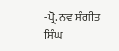-ਪ੍ਰੋ. ਨਵ ਸੰਗੀਤ ਸਿੰਘ